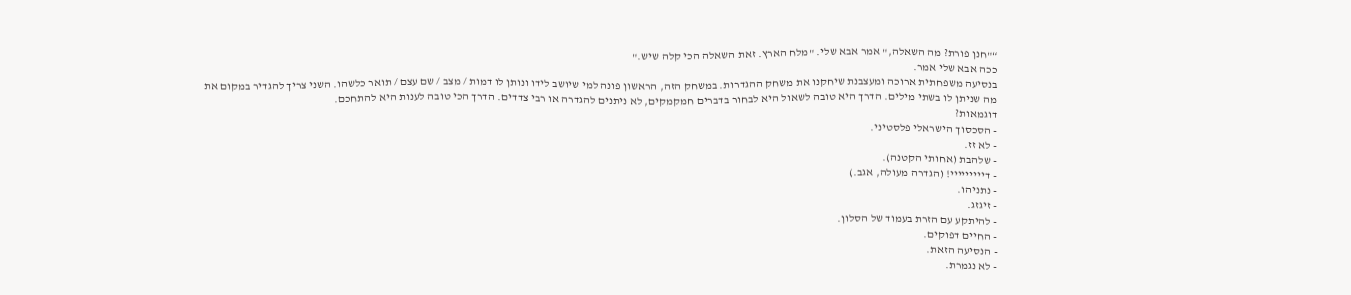“"חנן פורת? מה השאלה," אמר אבא שלי. "מלח הארץ. זאת השאלה הכי קלה שיש."
ככה אבא שלי אמר.
בנסיעה משפחתית ארוכה ומעצבנת שיחקנו את משחק ההגדרות. במשחק הזה, הראשון פונה למי שיושב לידו ונותן לו דמות / מצב / שם עצם / תואר כלשהו. השני צריך להגדיר במקום את מה שניתן לו בשתי מילים. הדרך היא טובה לשאול היא לבחור בדברים חמקמקים, לא ניתנים להגדרה או רבי צדדים. הדרך הכי טובה לענות היא להתחכם.
דוגמאות?
- הסכסוך הישראלי פלסטיני.
- לא זז.
- שלהבת (אחותי הקטנה).
- דייייייייי! (הגדרה מעולה, אגב.)
- נתניהו.
- זיגזג.
- להיתקע עם הזרת בעמוד של הסלון.
- החיים דפוקים.
- הנסיעה הזאת.
- לא נגמרת.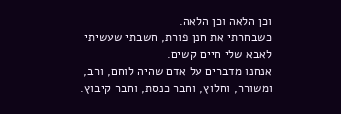וכן הלאה וכן הלאה.
כשבחרתי את חנן פורת, חשבתי שעשיתי לאבא שלי חיים קשים.
אנחנו מדברים על אדם שהיה לוחם, ורב, ומשורר, וחלוץ, וחבר כנסת, וחבר קיבוץ.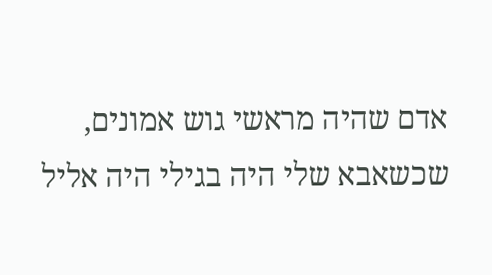אדם שהיה מראשי גוש אמונים, שכשאבא שלי היה בגילי היה אליל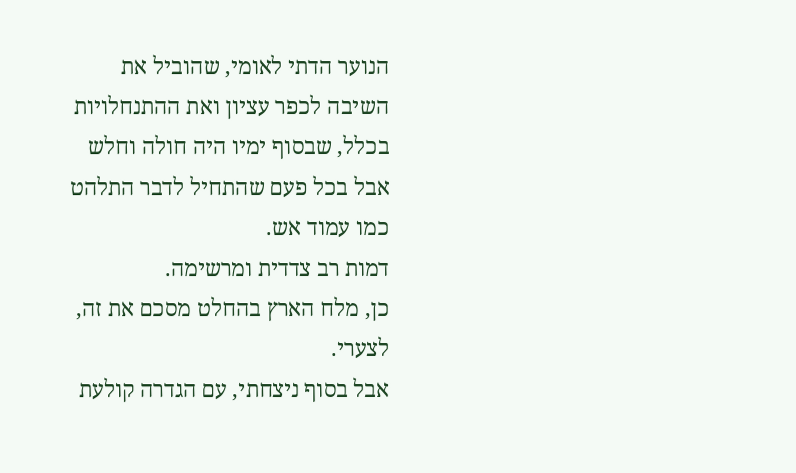הנוער הדתי לאומי, שהוביל את השיבה לכפר עציון ואת ההתנחלויות בכלל, שבסוף ימיו היה חולה וחלש אבל בכל פעם שהתחיל לדבר התלהט כמו עמוד אש.
דמות רב צדדית ומרשימה.
כן, מלח הארץ בהחלט מסכם את זה, לצערי.
אבל בסוף ניצחתי, עם הגדרה קולעת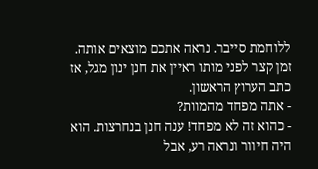ללוחמת סייבר. נראה אתכם מוצאים אותה.
זמן קצר לפני מותו ראיין את חנן ינון מגל, אז כתב הערוץ הראשון.
- אתה מפחד מהמוות?
- כהוא זה לא מפחד! ענה חנן בנחרצות. הוא היה חיוור ונראה רע, אבל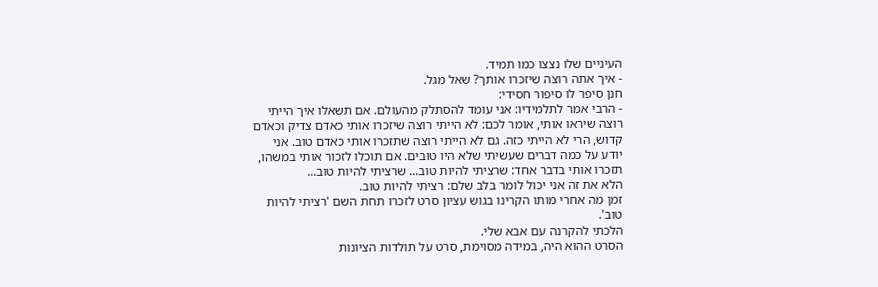העיניים שלו נצצו כמו תמיד.
- איך אתה רוצה שיזכרו אותך? שאל מגל.
חנן סיפר לו סיפור חסידי:
- הרבי אמר לתלמידיו: אני עומד להסתלק מהעולם. אם תשאלו איך הייתי רוצה שיראו אותי, אומר לכם: לא הייתי רוצה שיזכרו אותי כאדם צדיק וכאדם קדוש, הרי לא הייתי כזה. גם לא הייתי רוצה שתזכרו אותי כאדם טוב. אני יודע על כמה דברים שעשיתי שלא היו טובים. אם תוכלו לזכור אותי במשהו, תזכרו אותי בדבר אחד: שרציתי להיות טוב... שרציתי להיות טוב...
הלא את זה אני יכול לומר בלב שלם: רציתי להיות טוב.
זמן מה אחרי מותו הקרינו בגוש עציון סרט לזכרו תחת השם 'רציתי להיות טוב'.
הלכתי להקרנה עם אבא שלי.
הסרט ההוא היה, במידה מסוימת, סרט על תולדות הציונות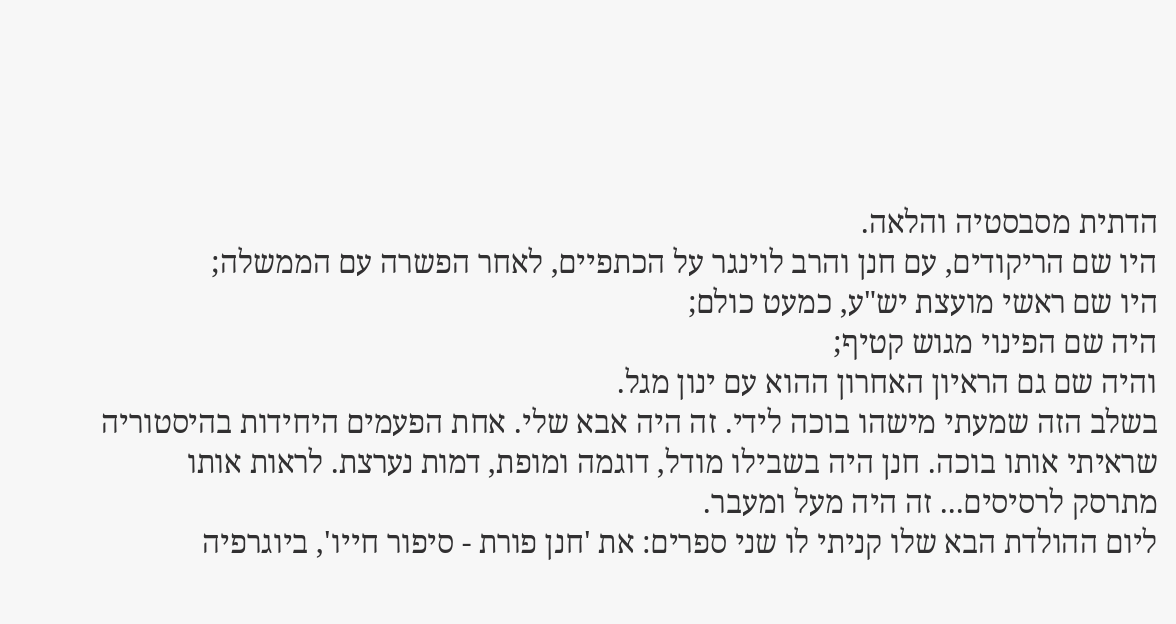הדתית מסבסטיה והלאה.
היו שם הריקודים, עם חנן והרב לוינגר על הכתפיים, לאחר הפשרה עם הממשלה;
היו שם ראשי מועצת יש"ע, כמעט כולם;
היה שם הפינוי מגוש קטיף;
והיה שם גם הראיון האחרון ההוא עם ינון מגל.
בשלב הזה שמעתי מישהו בוכה לידי. זה היה אבא שלי. אחת הפעמים היחידות בהיסטוריה שראיתי אותו בוכה. חנן היה בשבילו מודל, דוגמה ומופת, דמות נערצת. לראות אותו מתרסק לרסיסים... זה היה מעל ומעבר.
ליום ההולדת הבא שלו קניתי לו שני ספרים: את 'חנן פורת - סיפור חייו', ביוגרפיה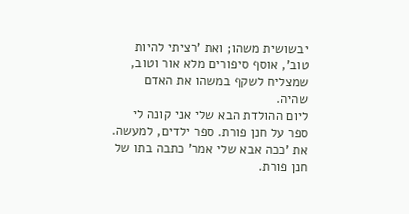יבשושית משהו; ואת 'רציתי להיות טוב', אוסף סיפורים מלא אור וטוב, שמצליח לשקף במשהו את האדם שהיה.
ליום ההולדת הבא שלי אני קונה לי ספר על חנן פורת. ספר ילדים, למעשה.
את 'ככה אבא שלי אמר' כתבה בתו של חנן פורת.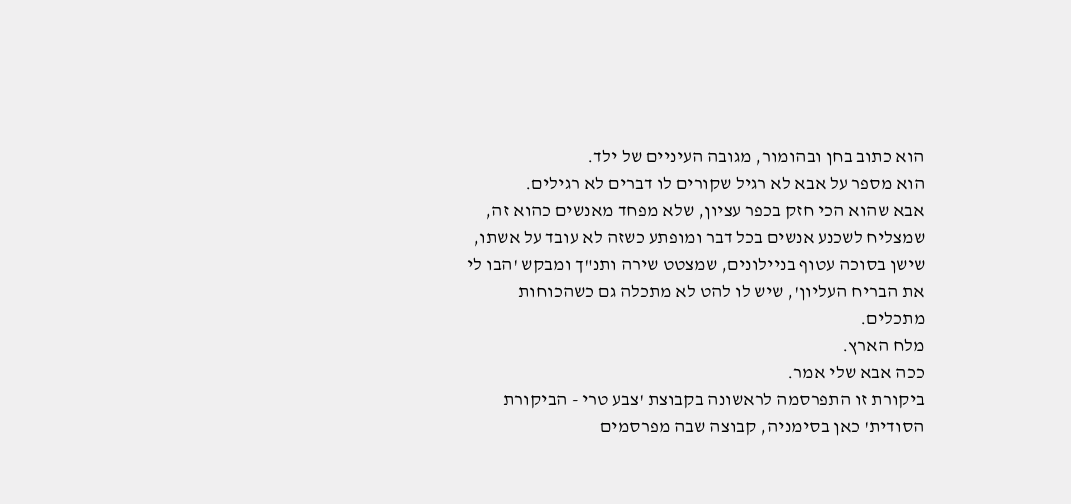הוא כתוב בחן ובהומור, מגובה העיניים של ילד.
הוא מספר על אבא לא רגיל שקורים לו דברים לא רגילים.
אבא שהוא הכי חזק בכפר עציון, שלא מפחד מאנשים כהוא זה, שמצליח לשכנע אנשים בכל דבר ומופתע כשזה לא עובד על אשתו, שישן בסוכה עטוף בניילונים, שמצטט שירה ותנ"ך ומבקש 'הבו לי את הבריח העליון', שיש לו להט לא מתכלה גם כשהכוחות מתכלים.
מלח הארץ.
ככה אבא שלי אמר.
ביקורת זו התפרסמה לראשונה בקבוצת 'צבע טרי - הביקורת הסודית' כאן בסימניה, קבוצה שבה מפרסמים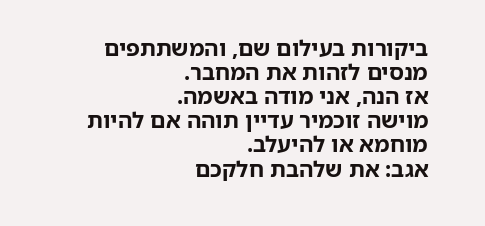ביקורות בעילום שם, והמשתתפים מנסים לזהות את המחבר.
אז הנה, אני מודה באשמה.
מוישה זוכמיר עדיין תוהה אם להיות מוחמא או להיעלב.
אגב: את שלהבת חלקכם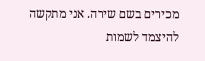מכירים בשם שירה. אני מתקשה להיצמד לשמות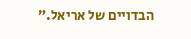הבדויים של אריאל.”